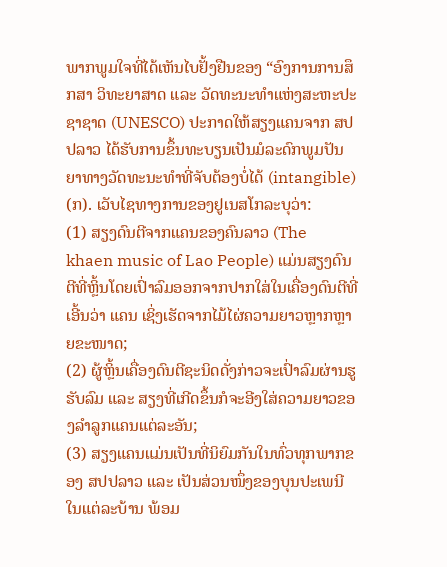ພາກພູມໃຈທີ່ໄດ້ເຫັນໄບຢັ້ງຢືນຂອງ “ອົງການການສຶກສາ ວິທະຍາສາດ ແລະ ວັດທະນະທຳແຫ່ງສະຫະປະຊາຊາດ (UNESCO) ປະກາດໃຫ້ສຽງແຄນຈາກ ສປປລາວ ໄດ້ຮັບການຂຶ້ນທະບຽນເປັນມໍລະດົກພູມປັນຍາທາງວັດທະນະທຳທີ່ຈັບຕ້ອງບໍ່ໄດ້ (intangible)
(ກ). ເວັບໄຊທາງການຂອງຢູເນສໂກລະບຸວ່າ:
(1) ສຽງດົນຕີຈາກແຄນຂອງຄົນລາວ (The khaen music of Lao People) ແມ່ນສຽງດົນຕີທີ່ຫຼິ້ນໂດຍເປົ່າລົມອອກຈາກປາກໃສ່ໃນເຄື່ອງດົນຕີທີ່ເອີ້ນວ່າ ແຄນ ເຊິ່ງເຮັດຈາກໄມ້ໄຜ່ຄວາມຍາວຫຼາກຫຼາຍຂະໜາດ;
(2) ຜູ້ຫຼິ້ນເຄື່ອງດົນຕີຊະນິດດັ່ງກ່າວຈະເປົ່າລົມຜ່ານຮູຮັບລົມ ແລະ ສຽງທີ່ເກີດຂຶ້ນກໍຈະອີງໃສ່ຄວາມຍາວຂອງລຳລູກແຄນແຕ່ລະອັນ;
(3) ສຽງແຄນແມ່ນເປັນທີ່ນິຍົມກັນໃນທົ່ວທຸກພາກຂອງ ສປປລາວ ແລະ ເປັນສ່ວນໜຶ່ງຂອງບຸນປະເພນີໃນແຕ່ລະບ້ານ ພ້ອມ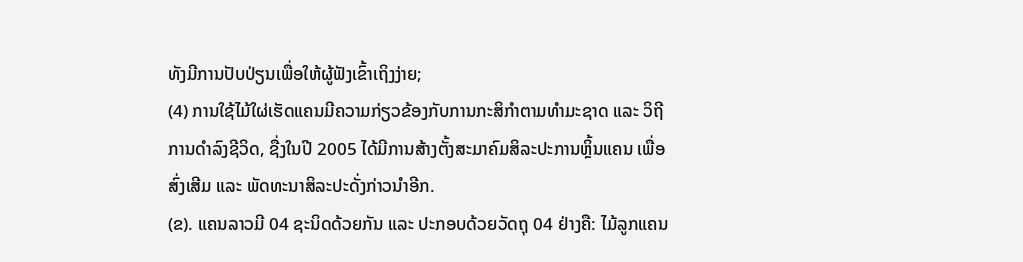ທັງມີການປັບປ່ຽນເພື່ອໃຫ້ຜູ້ຟັງເຂົ້າເຖິງງ່າຍ;
(4) ການໃຊ້ໄມ້ໃຜ່ເຮັດແຄນມີຄວາມກ່ຽວຂ້ອງກັບການກະສິກຳຕາມທຳມະຊາດ ແລະ ວິຖີການດຳລົງຊີວິດ, ຊື່ງໃນປີ 2005 ໄດ້ມີການສ້າງຕັ້ງສະມາຄົມສິລະປະການຫຼິ້ນແຄນ ເພື່ອສົ່ງເສີມ ແລະ ພັດທະນາສິລະປະດັ່ງກ່າວນຳອີກ.
(ຂ). ແຄນລາວມີ 04 ຊະນິດດ້ວຍກັນ ແລະ ປະກອບດ້ວຍວັດຖຸ 04 ຢ່າງຄື: ໄມ້ລູກແຄນ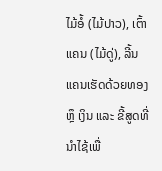ໄມ້ອໍ້ (ໄມ້ປາວ), ເຕົ້າແຄນ (ໄມ້ດູ່), ລີ້ນແຄນເຮັດດ້ວຍທອງ ຫຼຶ ເງິນ ແລະ ຂີ້ສູດທີ່ນຳໄຊ້ເພື່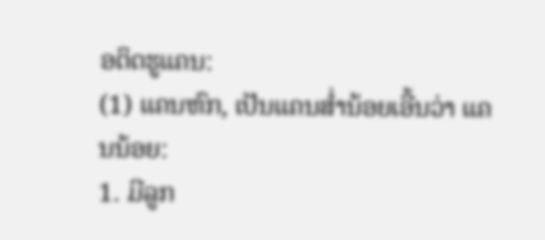ອຕິດຮູແຄນ:
(1) ແຄນຫົກ, ເປັນແຄນສໍ່ານ້ອຍເອີ້ນວ່າ ແຄນນ້ອຍ:
1. ມີລູກ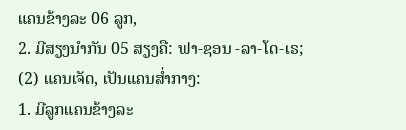ແຄນຂ້າງລະ 06 ລູກ,
2. ມີສຽງນຳກັນ 05 ສຽງຄື: ຟາ-ຊອນ -ລາ-ໂດ-ເຣ;
(2) ແຄນເຈັດ, ເປັນແຄນສໍ່າກາງ:
1. ມີລູກແຄນຂ້າງລະ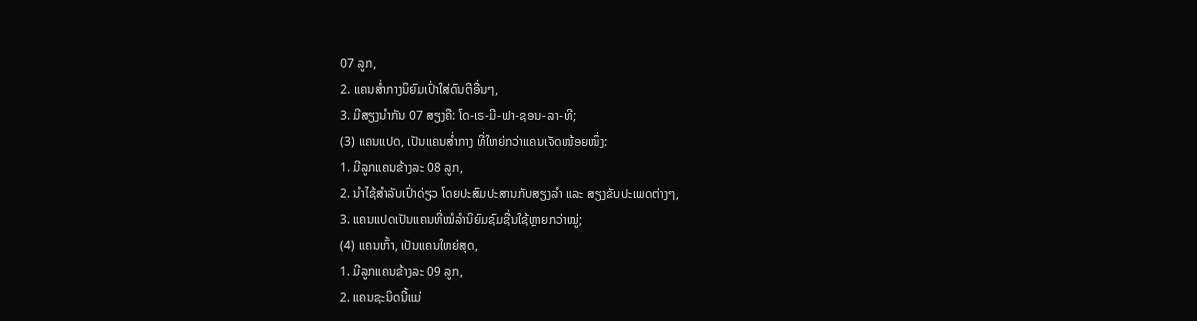07 ລູກ,
2. ແຄນສໍ່າກາງນິຍົມເປົ່າໃສ່ດົນຕີອື່ນໆ,
3. ມີສຽງນຳກັນ 07 ສຽງຄື: ໂດ-ເຣ-ມີ-ຟາ-ຊອນ-ລາ-ທີ;
(3) ແຄນແປດ, ເປັນແຄນສໍ່າກາງ ທີ່ໃຫຍ່ກວ່າແຄນເຈັດໜ້ອຍໜຶ່ງ:
1. ມີລູກແຄນຂ້າງລະ 08 ລູກ,
2. ນຳໄຊ້ສຳລັບເປົ່າດ່ຽວ ໂດຍປະສົມປະສານກັບສຽງລຳ ແລະ ສຽງຂັບປະເພດຕ່າງໆ,
3. ແຄນແປດເປັນແຄນທີ່ໝໍລຳນິຍົມຊົມຊື່ນໃຊ້ຫຼາຍກວ່າໝູ່;
(4) ແຄນເກົ້າ, ເປັນແຄນໃຫຍ່ສຸດ,
1. ມີລູກແຄນຂ້າງລະ 09 ລູກ,
2. ແຄນຊະນິດນີ້ແມ່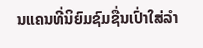ນແຄນທີ່ນິຍົມຊົມຊື່ນເປົ່າໃສ່ລຳ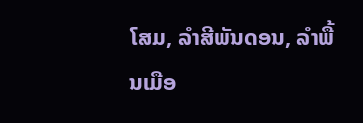ໂສມ, ລຳສີພັນດອນ, ລຳພື້ນເມືອ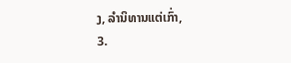ງ, ລຳນິທານແຕ່ເກົ່າ,
3.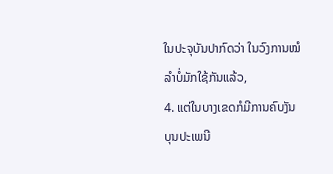ໃນປະຈຸບັນປາກົດວ່າ ໃນວົງການໝໍລຳບໍ່ມັກໃຊ້ກັນແລ້ວ,
4. ແຕ່ໃນບາງເຂດກໍມີການຄົບງັນບຸນປະເພນີ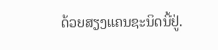ດ້ວຍສຽງແຄນຊະນິດນີ້ຢູ່.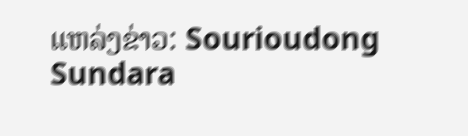ແຫລ່ງຂ່າວ: Sourioudong Sundara